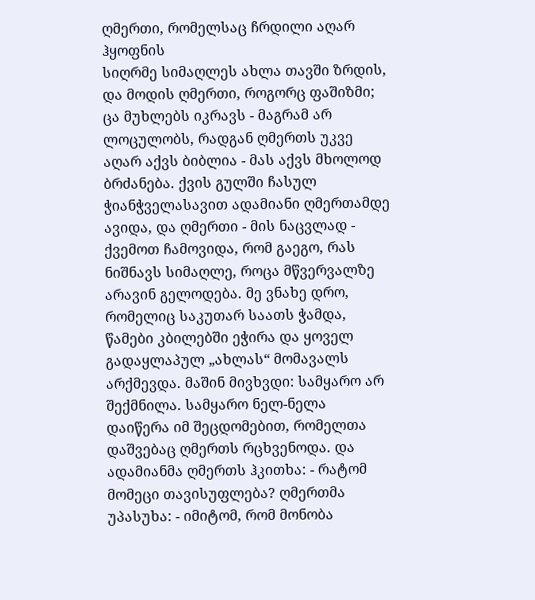ღმერთი, რომელსაც ჩრდილი აღარ ჰყოფნის
სიღრმე სიმაღლეს ახლა თავში ზრდის, და მოდის ღმერთი, როგორც ფაშიზმი; ცა მუხლებს იკრავს - მაგრამ არ ლოცულობს, რადგან ღმერთს უკვე აღარ აქვს ბიბლია - მას აქვს მხოლოდ ბრძანება. ქვის გულში ჩასულ ჭიანჭველასავით ადამიანი ღმერთამდე ავიდა, და ღმერთი - მის ნაცვლად - ქვემოთ ჩამოვიდა, რომ გაეგო, რას ნიშნავს სიმაღლე, როცა მწვერვალზე არავინ გელოდება. მე ვნახე დრო, რომელიც საკუთარ საათს ჭამდა, წამები კბილებში ეჭირა და ყოველ გადაყლაპულ „ახლას“ მომავალს არქმევდა. მაშინ მივხვდი: სამყარო არ შექმნილა. სამყარო ნელ-ნელა დაიწერა იმ შეცდომებით, რომელთა დაშვებაც ღმერთს რცხვენოდა. და ადამიანმა ღმერთს ჰკითხა: - რატომ მომეცი თავისუფლება? ღმერთმა უპასუხა: - იმიტომ, რომ მონობა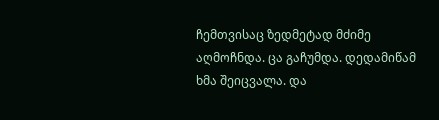ჩემთვისაც ზედმეტად მძიმე აღმოჩნდა. ცა გაჩუმდა. დედამიწამ ხმა შეიცვალა. და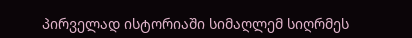პირველად ისტორიაში სიმაღლემ სიღრმეს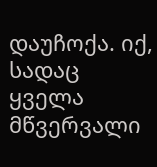დაუჩოქა. იქ, სადაც ყველა მწვერვალი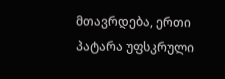მთავრდება, ერთი პატარა უფსკრული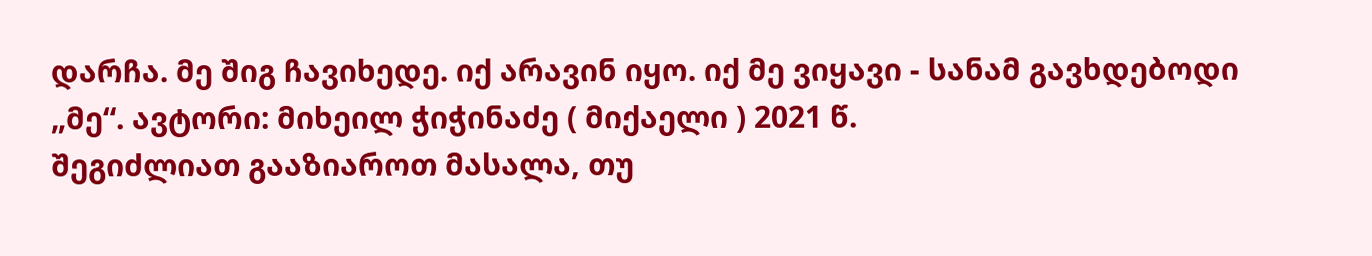დარჩა. მე შიგ ჩავიხედე. იქ არავინ იყო. იქ მე ვიყავი - სანამ გავხდებოდი „მე“. ავტორი: მიხეილ ჭიჭინაძე ( მიქაელი ) 2021 წ.
შეგიძლიათ გააზიაროთ მასალა, თუ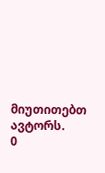მიუთითებთ ავტორს.
0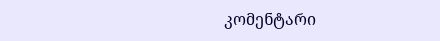კომენტარი